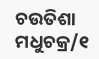ଚଉତିଶା ମଧୁଚକ୍ର/୧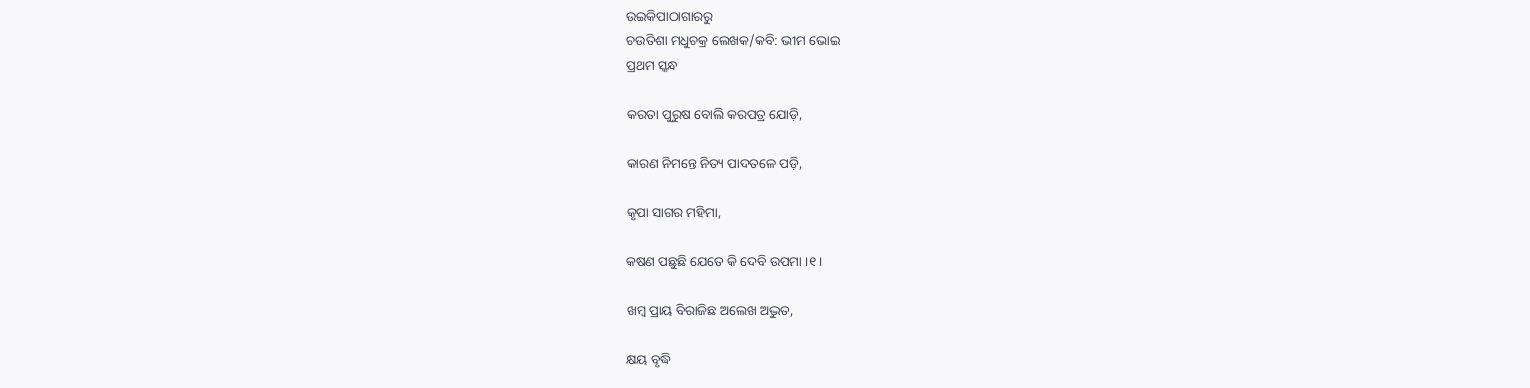ଉଇକିପାଠାଗାର‌ରୁ
ଚଉତିଶା ମଧୁଚକ୍ର ଲେଖକ/କବି: ଭୀମ ଭୋଇ
ପ୍ରଥମ ସ୍କନ୍ଧ

କରତା ପୁରୁଷ ବୋଲି କରପତ୍ର ଯୋଡ଼ି,

କାରଣ ନିମନ୍ତେ ନିତ୍ୟ ପାଦତଳେ ପଡ଼ି,

କୃପା ସାଗର ମହିମା,

କଷଣ ପଛୁଛି ଯେତେ କି ଦେବି ଉପମା ।୧।

ଖମ୍ବ ପ୍ରାୟ ବିରାଜିଛ ଅଲେଖ ଅଦ୍ଭୁତ,

କ୍ଷୟ ବୃଦ୍ଧି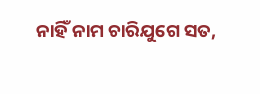ନାହିଁ ନାମ ଚାରିଯୁଗେ ସତ,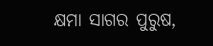କ୍ଷମା ସାଗର ପୁରୁଷ,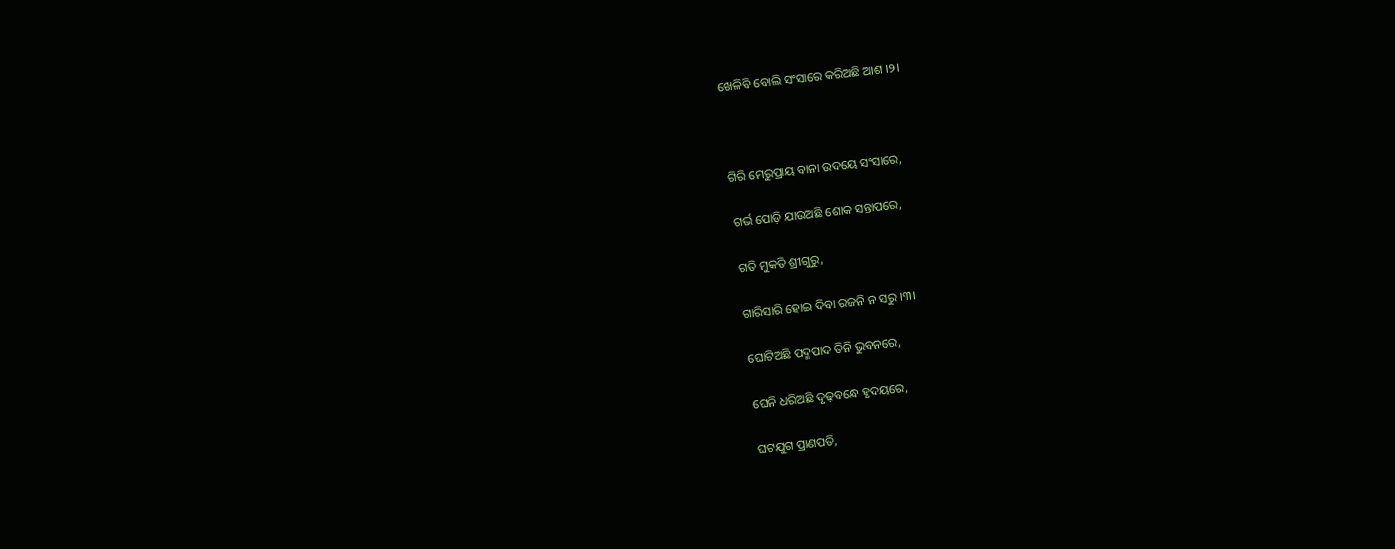ଖେଳିବି ବୋଲି ସଂସାରେ କରିଅଛି ଆଶ ।୨।



ଗିରି ମେରୁପ୍ରାୟ ବାନା ଉଦୟେ ସଂସାରେ,

ଗର୍ଭ ପୋଡ଼ି ଯାଉଅଛି ଶୋକ ସନ୍ତାପରେ,

ଗତି ମୁକତି ଶ୍ରୀଗୁରୁ,

ଗାରିସାରି ହୋଇ ଦିବା ରଜନି ନ ସରୁ ।୩।

ଘୋଟିଅଛି ପଦ୍ମପାଦ ତିନି ଭୁବନରେ,

ଘେନି ଧରିଅଛି ଦୃଢ଼ବନ୍ଧେ ହୃଦୟରେ,

ଘଟଯୁଗ ପ୍ରାଣପତି,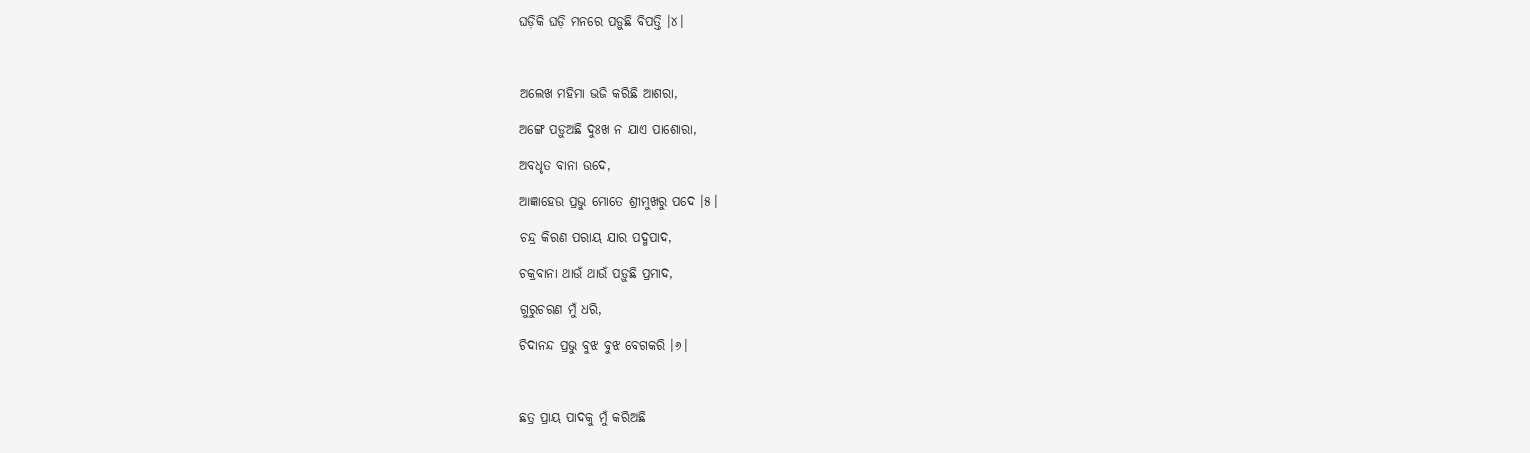ଘଡ଼ିକି ଘଡ଼ି ମନରେ ପଡ଼ୁଛି ବିପତ୍ତି ।୪।



ଅଲେଖ ମହିମା ଭଜି କରିଛି ଆଶରା,

ଅଙ୍ଗେ ପଡ଼ୁଅଛି ଦୁଃଖ ନ ଯାଏ ପାଶୋରା,

ଅବଧୃତ ବାନା ଉଦେ,

ଆଜ୍ଞାହେଉ ପ୍ରଭୁ ମୋତେ ଶ୍ରୀମୁଖରୁ ପଦେ ।୫।

ଚନ୍ଦ୍ର କିରଣ ପରାୟ ଯାର ପଦ୍ମପାଦ,

ଚକ୍ରବାନା ଥାଉଁ ଥାଉଁ ପଡ଼ୁଛି ପ୍ରମାଦ,

ଗୁରୁଚରଣ ମୁଁ ଧରି,

ଚିଦାନନ୍ଦ ପ୍ରଭୁ ବୁଝ ବୁଝ ବେଗକରି ।୬।



ଛତ୍ର ପ୍ରାୟ ପାଦକୁ ମୁଁ କରିଅଛି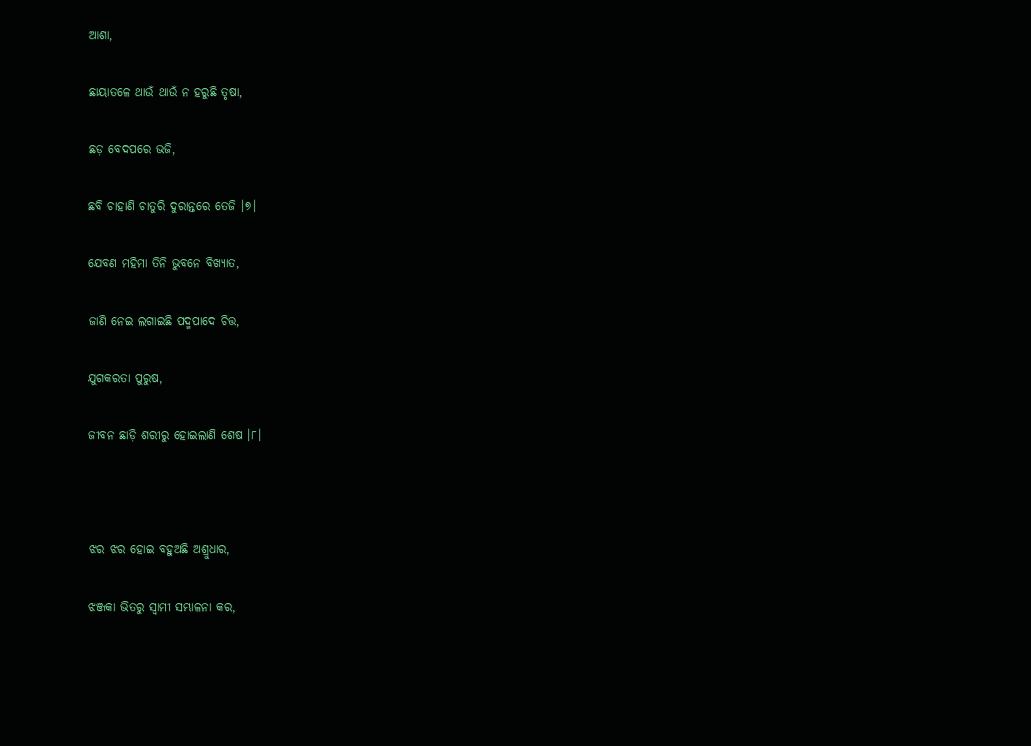ଆଶା,

ଛାୟାତଳେ ଥାଉଁ ଥାଉଁ ନ ହରୁଛି ତୃଷା,

ଛଡ଼ ବେଦପରେ ଭଜି,

ଛବି ଚାହାଣି ଚାତୁରି ଦୁରାନ୍ତରେ ତେଜି ।୭।

ଯେବଣ ମହିମା ତିନି ଭୁବନେ ବିଖ୍ୟାତ,

ଜାଣି ନେଇ ଲଗାଇଛି ପଦ୍ମପାଦେ ଚିତ୍ତ,

ଯୁଗକରତା ପୁରୁଷ,

ଜୀବନ ଛାଡ଼ି ଶରୀରୁ ହୋଇଲାଣି ଶେଷ ।୮।



ଝର ଝର ହୋଇ ବହୁଅଛି ଅଶ୍ରୁଧାର,

ଝଞ୍ଜକା ଭିତରୁ ସ୍ୱାମୀ ସମ୍ଭାଳନା କର,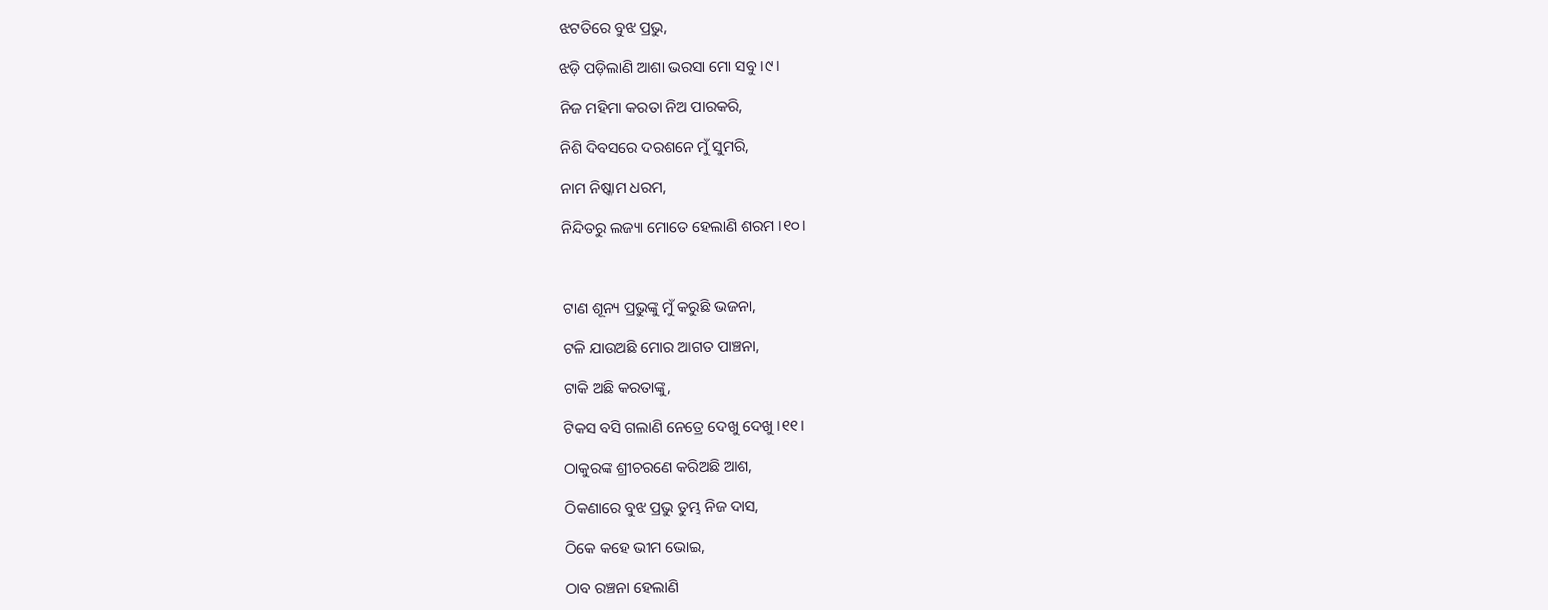ଝଟତିରେ ବୁଝ ପ୍ରଭୁ,

ଝଡ଼ି ପଡ଼ିଲାଣି ଆଶା ଭରସା ମୋ ସବୁ ।୯।

ନିଜ ମହିମା କରତା ନିଅ ପାରକରି,

ନିଶି ଦିବସରେ ଦରଶନେ ମୁଁ ସୁମରି,

ନାମ ନିଷ୍କାମ ଧରମ,

ନିନ୍ଦିତରୁ ଲଜ୍ୟା ମୋତେ ହେଲାଣି ଶରମ ।୧୦।



ଟାଣ ଶୂନ୍ୟ ପ୍ରଭୁଙ୍କୁ ମୁଁ କରୁଛି ଭଜନା,

ଟଳି ଯାଉଅଛି ମୋର ଆଗତ ପାଞ୍ଚନା,

ଟାକି ଅଛି କରତାଙ୍କୁ,

ଟିକସ ବସି ଗଲାଣି ନେତ୍ରେ ଦେଖୁ ଦେଖୁ ।୧୧।

ଠାକୁରଙ୍କ ଶ୍ରୀଚରଣେ କରିଅଛି ଆଶ,

ଠିକଣାରେ ବୁଝ ପ୍ରଭୁ ତୁମ୍ଭ ନିଜ ଦାସ,

ଠିକେ କହେ ଭୀମ ଭୋଇ,

ଠାବ ରଞ୍ଚନା ହେଲାଣି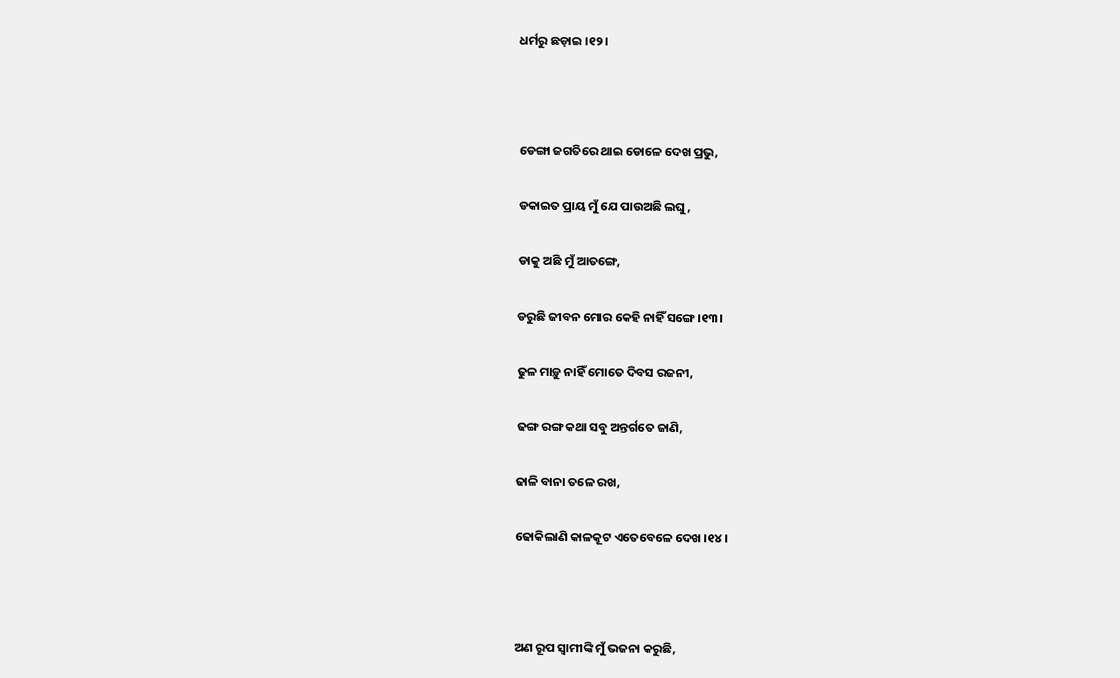ଧର୍ମରୁ ଛଡ଼ାଇ ।୧୨।



ଡେଙ୍ଗା ଜଗତିରେ ଥାଇ ଡୋଳେ ଦେଖ ପ୍ରଭୁ,

ଡକାଇତ ପ୍ରାୟ ମୁଁ ଯେ ପାଉଅଛି ଲଘୁ,

ଡାକୁ ଅଛି ମୁଁ ଆତଙ୍ଗେ,

ଡରୁଛି ଜୀବନ ମୋର କେହି ନାହିଁ ସଙ୍ଗେ ।୧୩।

ଢୁଳ ମାଡ଼ୁ ନାହିଁ ମୋତେ ଦିବସ ରଜନୀ,

ଢଙ୍ଗ ରଙ୍ଗ କଥା ସବୁ ଅନ୍ତର୍ଗତେ ଜାଣି,

ଢାଳି ବାନା ତଳେ ରଖ,

ଢୋକିଲାଣି କାଳକୂଟ ଏତେବେଳେ ଦେଖ ।୧୪।



ଅଣ ରୂପ ସ୍ୱାମୀଙ୍କି ମୁଁ ଭଜନା କରୁଛି,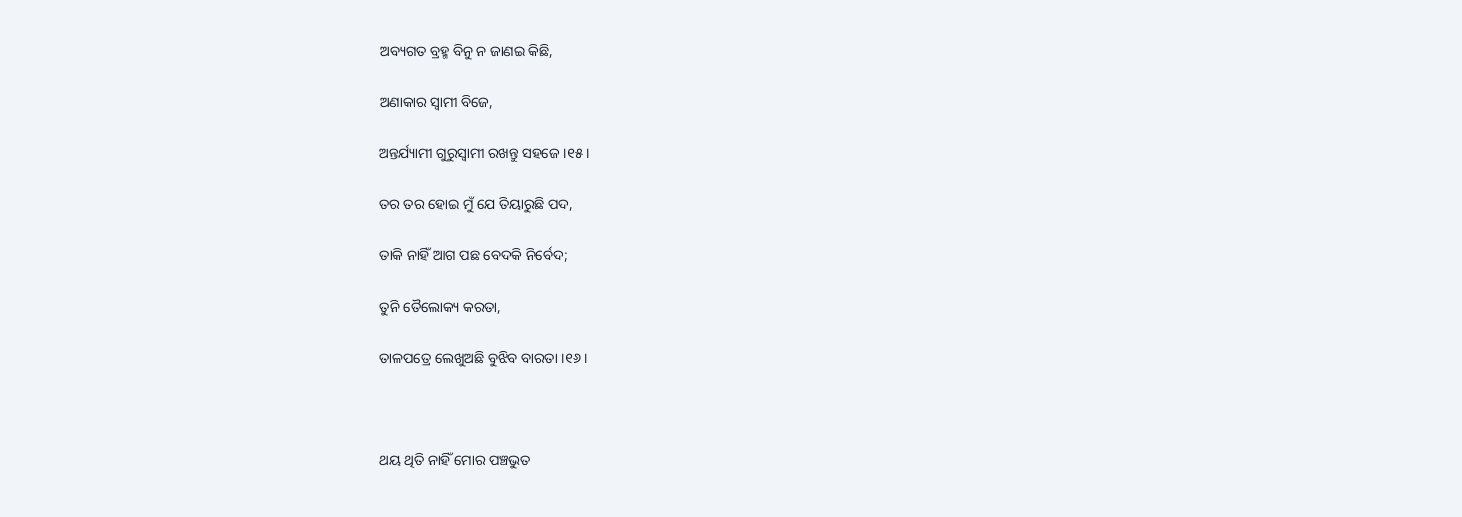ଅବ୍ୟଗତ ବ୍ରହ୍ମ ବିନୁ ନ ଜାଣଇ କିଛି,

ଅଣାକାର ସ୍ୱାମୀ ବିଜେ,

ଅନ୍ତର୍ଯ୍ୟାମୀ ଗୁରୁସ୍ୱାମୀ ରଖନ୍ତୁ ସହଜେ ।୧୫।

ତର ତର ହୋଇ ମୁଁ ଯେ ତିୟାରୁଛି ପଦ,

ତାକି ନାହିଁ ଆଗ ପଛ ବେଦକି ନିର୍ବେଦ;

ତୁନି ତୈଲୋକ୍ୟ କରତା,

ତାଳପତ୍ରେ ଲେଖୁଅଛି ବୁଝିବ ବାରତା ।୧୬।



ଥୟ ଥିତି ନାହିଁ ମୋର ପଞ୍ଚଭୁତ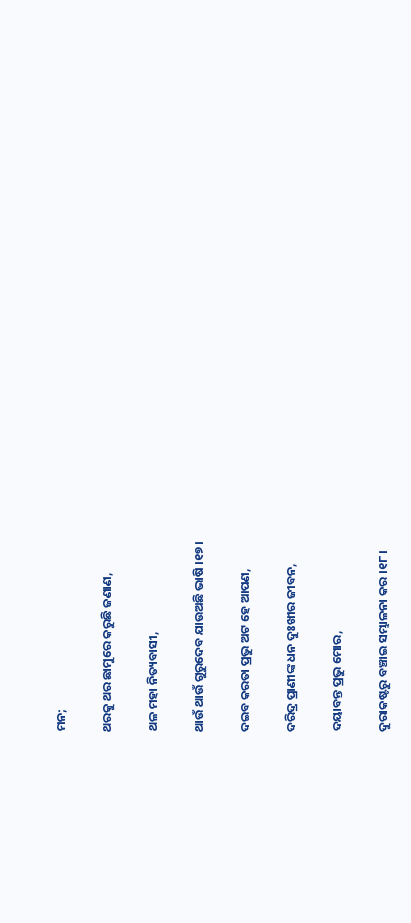ମନ;

ଥରକୁ ଥର ଛାମୁରେ କରୁଛି ଜଣାଣ,

ଥଳ ମହା ନିତ୍ୟବାସୀ,

ଥାଉଁ ଥାଉଁ ଗୁରୁଦେବ ଯାଉଅଛି ଭାଷି ।୧୭।

ଦଇବ କରତା ପ୍ରଭୁ ଅଟ ହେ ଆପଣ,

ଦରିଦ୍ର ପ୍ରାଣୀଙ୍କ ଧନ ଦୁଃଖୀର ଜୀବନ,

ଦୟାବନ୍ତ ପ୍ରଭୁ ମୋର,

ଦୁରାକଷ୍ଟରୁ ବଞ୍ଚାଇ ସମ୍ଭାଳନା କର ।୧୮।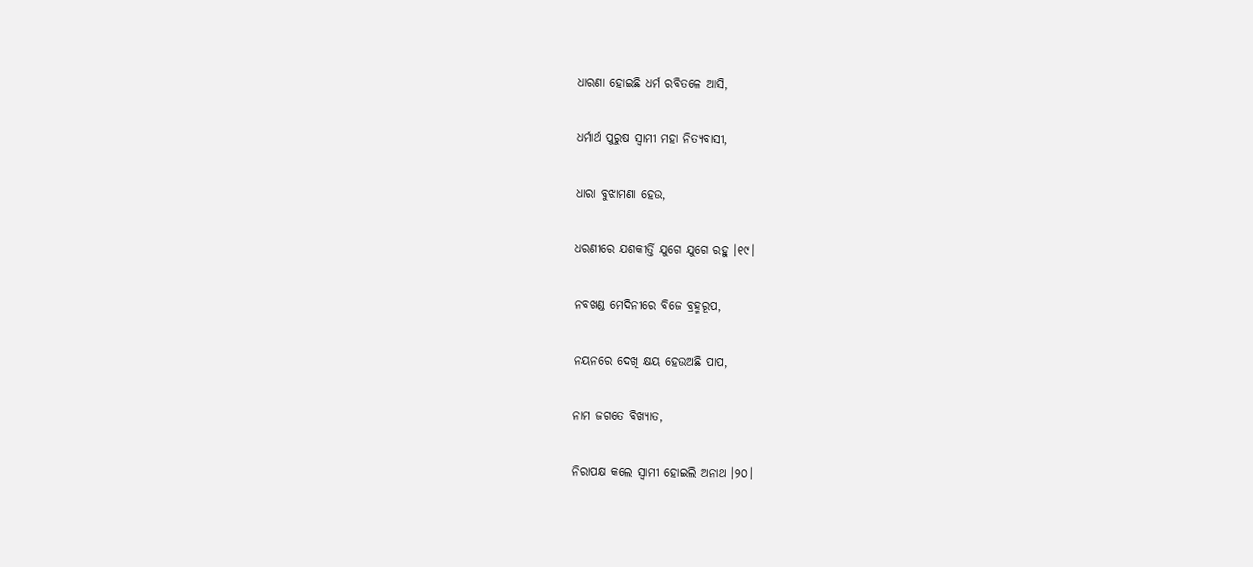ଧାରଣା ହୋଇଛି ଧର୍ମ ରବିତଳେ ଆସି,

ଧର୍ମାର୍ଥ ପୁରୁଷ ସ୍ୱାମୀ ମହା ନିତ୍ୟବାସୀ,

ଧାରା ବୁଝାମଣା ହେଉ,

ଧରଣୀରେ ଯଶକୀର୍ତ୍ତି ଯୁଗେ ଯୁଗେ ରହୁ ।୧୯।

ନବଖଣ୍ଡ ମେଦିନୀରେ ବିଜେ ବ୍ରହ୍ମରୂପ,

ନୟନରେ ଦେଖି କ୍ଷୟ ହେଉଅଛି ପାପ,

ନାମ ଜଗତେ ବିଖ୍ୟାତ,

ନିରାପକ୍ଷ କଲେ ସ୍ୱାମୀ ହୋଇଲି ଅନାଥ ।୨୦।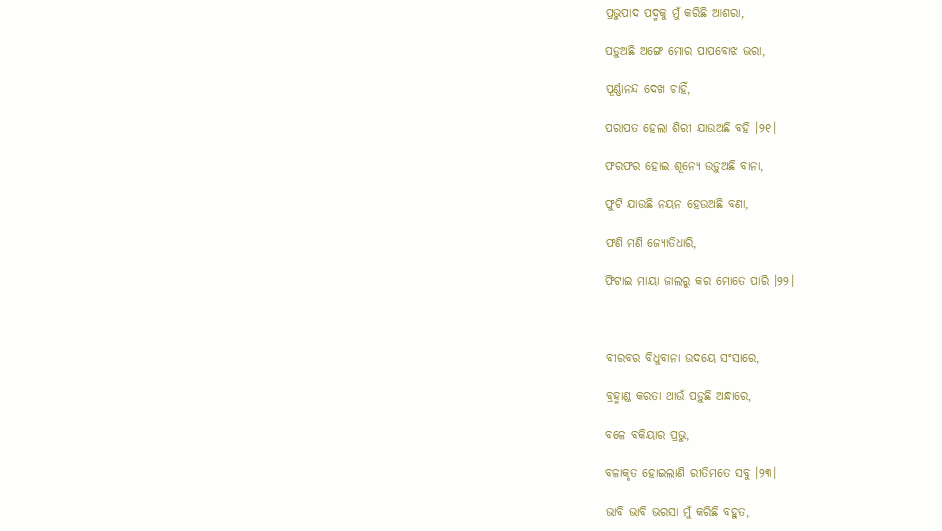ପ୍ରଭୁପାଦ ପଦ୍ମକୁ ମୁଁ କରିଛି ଆଶରା,

ପଡ଼ୁଅଛି ଅଙ୍ଗେ ମୋର ପାପବୋଝ ଭରା,

ପୂର୍ଣ୍ଣାନନ୍ଦ ଦେଖ ଚାହିଁ,

ପରାପତ ହେଲା ଶିରୀ ଯାଉଅଛି ବହି ।୨୧।

ଫରଫର ହୋଇ ଶୂନ୍ୟେ ଉଡ଼ୁଅଛି ବାନା,

ଫୁଟି ଯାଉଛି ନୟନ ହେଉଅଛି ବଣା,

ଫଣି ମଣି ଜ୍ୟୋତିଧାରି,

ଫିଟାଇ ମାୟା ଜାଲରୁ କର ମୋତେ ପାରି ।୨୨।



ବୀରବର ବିଧୁବାନା ଉଦୟେ ସଂସାରେ,

ବ୍ରହ୍ମାଣ୍ଡ କରତା ଥାଉଁ ପଡ଼ୁଛି ଅନ୍ଧାରେ,

ବଳେ ବକିୟାର ପ୍ରଭୁ,

ବଳାକୃତ ହୋଇଲାଣି ରୀତିମତେ ସବୁ ।୨୩।

ଭାବି ଭାବି ଭରସା ମୁଁ କରିଛି ବହୁତ,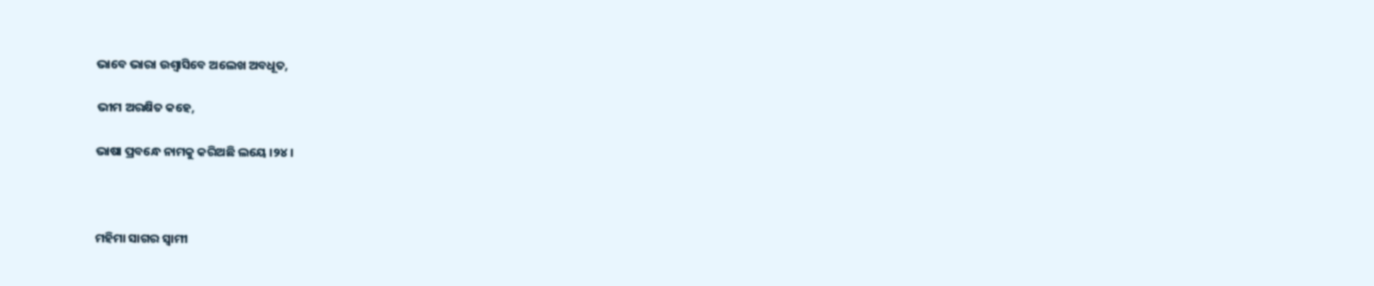ଭାବେ ଭାରା ଉଶ୍ୱାସିବେ ଅଲେଖ ଅବଧୂତ,

ଭୀମ ଅରକ୍ଷିତ କହେ,

ଭାଷା ପ୍ରବନ୍ଧେ ନାମକୁ କରିଅଛି ଲୟେ ।୨୪।



ମହିମା ସାଗର ସ୍ୱାମୀ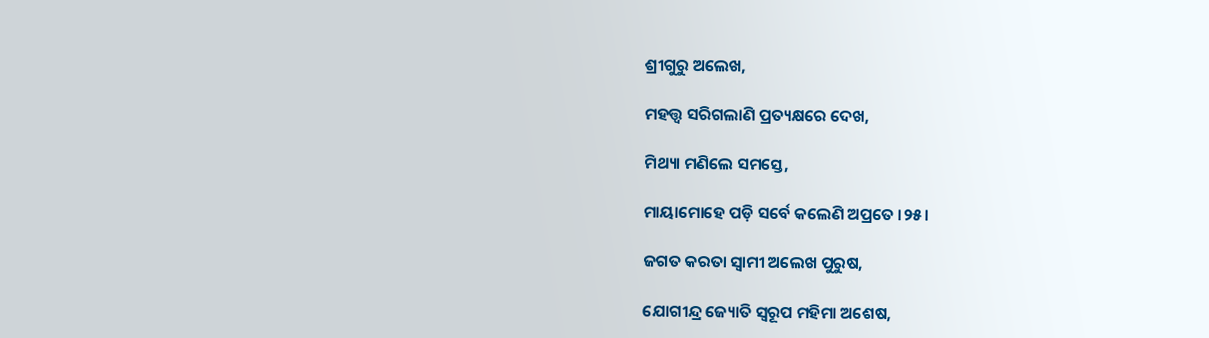ଶ୍ରୀଗୁରୁ ଅଲେଖ,

ମହତ୍ତ୍ୱ ସରିଗଲାଣି ପ୍ରତ୍ୟକ୍ଷରେ ଦେଖ,

ମିଥ୍ୟା ମଣିଲେ ସମସ୍ତେ,

ମାୟାମୋହେ ପଡ଼ି ସର୍ବେ କଲେଣି ଅପ୍ରତେ ।୨୫।

ଜଗତ କରତା ସ୍ୱାମୀ ଅଲେଖ ପୁରୁଷ,

ଯୋଗୀନ୍ଦ୍ର ଜ୍ୟୋତି ସ୍ୱରୂପ ମହିମା ଅଶେଷ,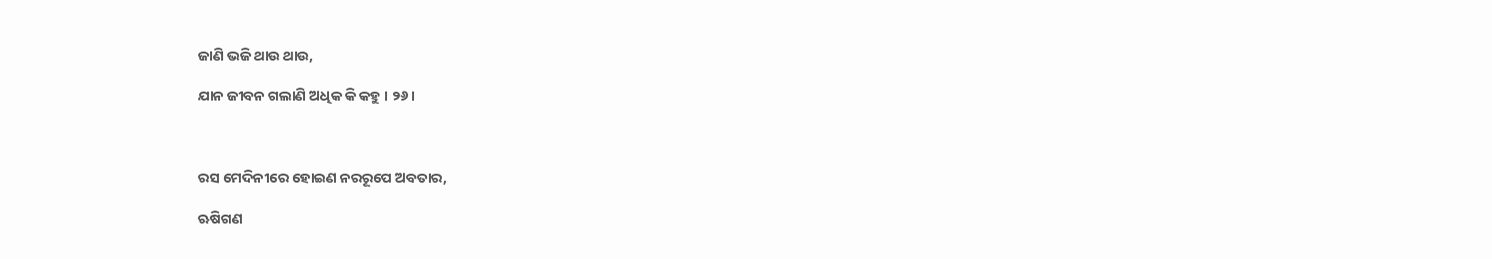ଜାଣି ଭଜି ଥାଉ ଥାଉ,

ଯାନ ଜୀବନ ଗଲାଣି ଅଧିକ କି କହୁ । ୨୬।



ରସ ମେଦିନୀରେ ହୋଇଣ ନରରୂପେ ଅବତାର,

ଋଷିଗଣ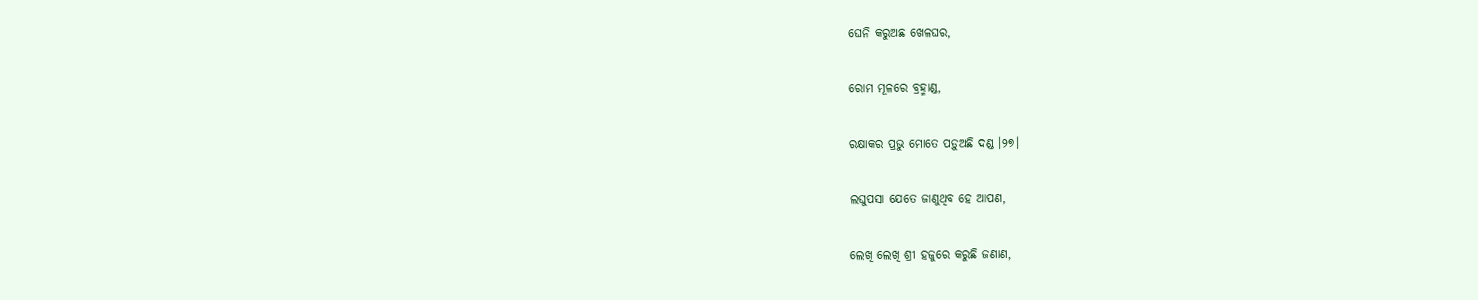ଘେନି କରୁଅଛ ଖେଳଘର,

ରୋମ ମୂଳରେ ବ୍ରହ୍ମାଣ୍ଡ,

ରକ୍ଷାକର ପ୍ରଭୁ ମୋତେ ପଡ଼ୁଅଛି ଦଣ୍ଡ ।୨୭।

ଲଘୁପସା ଯେତେ ଜାଣୁଥିବ ହେ ଆପଣ,

ଲେଖି ଲେଖି ଶ୍ରୀ ହଜୁରେ କରୁଛି ଜଣାଣ,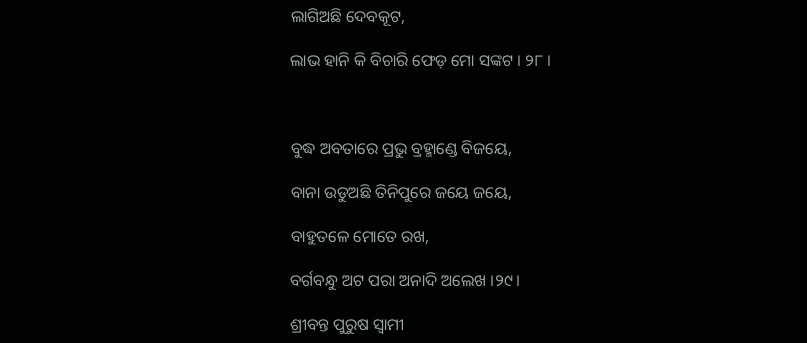ଲାଗିଅଛି ଦେବକୂଟ,

ଲାଭ ହାନି କି ବିଚାରି ଫେଡ଼ ମୋ ସଙ୍କଟ । ୨୮ ।



ବୁଦ୍ଧ ଅବତାରେ ପ୍ରଭୁ ବ୍ରହ୍ମାଣ୍ଡେ ବିଜୟେ,

ବାନା ଉଡୁଅଛି ତିନିପୁରେ ଜୟେ ଜୟେ,

ବାହୁତଳେ ମୋତେ ରଖ,

ବର୍ଗବନ୍ଧୁ ଅଟ ପରା ଅନାଦି ଅଲେଖ ।୨୯।

ଶ୍ରୀବନ୍ତ ପୁରୁଷ ସ୍ୱାମୀ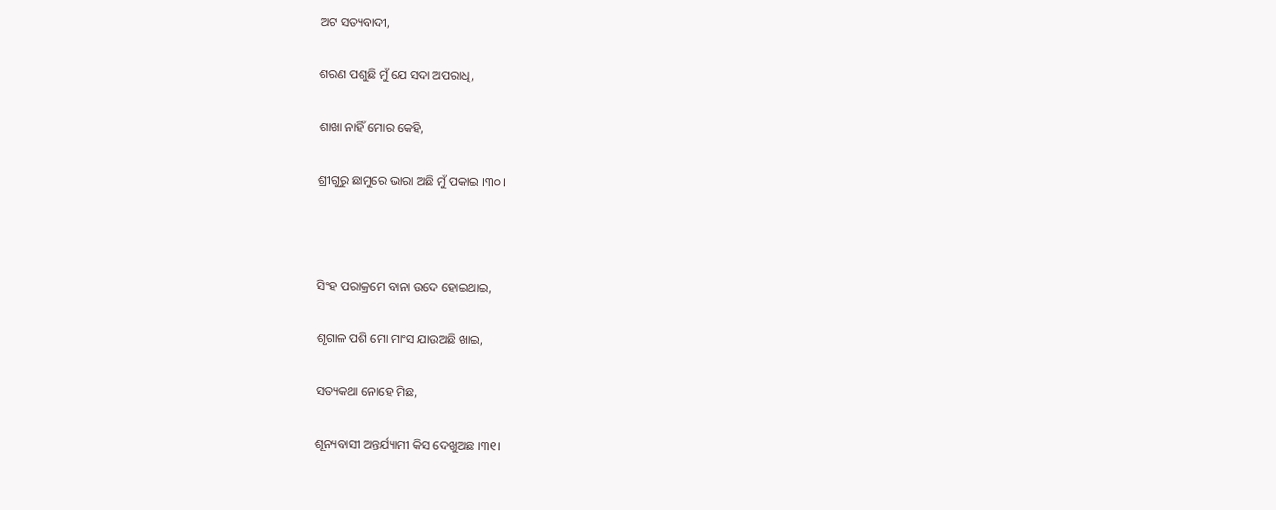ଅଟ ସତ୍ୟବାଦୀ,

ଶରଣ ପଶୁଛି ମୁଁ ଯେ ସଦା ଅପରାଧି,

ଶାଖା ନାହିଁ ମୋର କେହି,

ଶ୍ରୀଗୁରୁ ଛାମୁରେ ଭାରା ଅଛି ମୁଁ ପକାଇ ।୩୦।



ସିଂହ ପରାକ୍ରମେ ବାନା ଉଦେ ହୋଇଥାଇ,

ଶୃଗାଳ ପଶି ମୋ ମାଂସ ଯାଉଅଛି ଖାଇ,

ସତ୍ୟକଥା ନୋହେ ମିଛ,

ଶୂନ୍ୟବାସୀ ଅନ୍ତର୍ଯ୍ୟାମୀ କିସ ଦେଖୁଅଛ ।୩୧।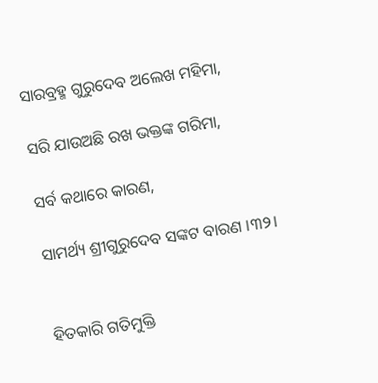ସାରବ୍ରହ୍ମ ଗୁରୁଦେବ ଅଲେଖ ମହିମା,

ସରି ଯାଉଅଛି ରଖ ଭକ୍ତଙ୍କ ଗରିମା,

ସର୍ବ କଥାରେ କାରଣ,

ସାମର୍ଥ୍ୟ ଶ୍ରୀଗୁରୁଦେବ ସଙ୍କଟ ବାରଣ ।୩୨।


ହିତକାରି ଗତିମୁକ୍ତି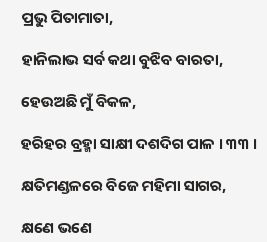ପ୍ରଭୁ ପିତାମାତା,

ହାନିଲାଭ ସର୍ବ କଥା ବୁଝିବ ବାରତା,

ହେଉଅଛି ମୁଁ ବିକଳ,

ହରିହର ବ୍ରହ୍ମା ସାକ୍ଷୀ ଦଶଦିଗ ପାଳ । ୩୩ ।

କ୍ଷତିମଣ୍ଡଳରେ ବିଜେ ମହିମା ସାଗର,

କ୍ଷଣେ ଭଣେ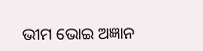ଭୀମ ଭୋଇ ଅଜ୍ଞାନ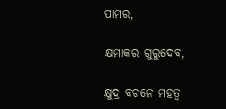ପାମର,

କ୍ଷମାକର ଗୁରୁଦେବ,

କ୍ଷୁଦ୍ର ବଚନେ ମହତ୍ୱ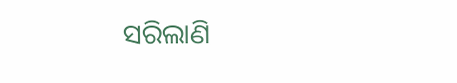ସରିଲାଣି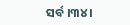ସର୍ବ ।୩୪ ।